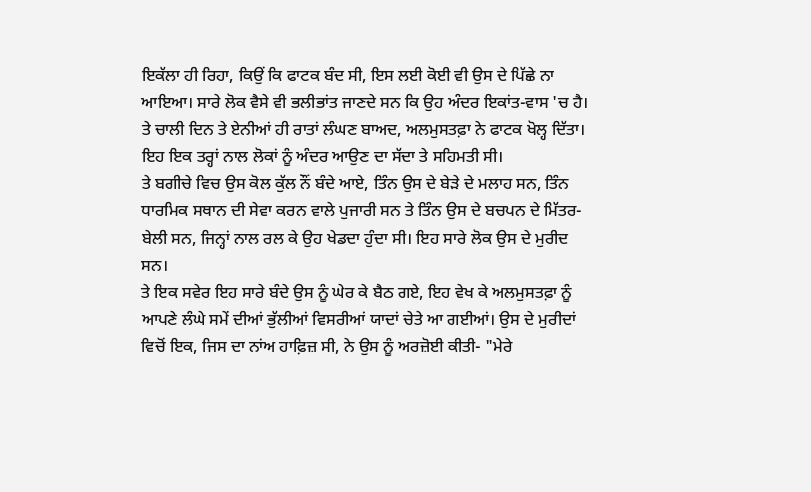ਇਕੱਲਾ ਹੀ ਰਿਹਾ, ਕਿਉਂ ਕਿ ਫਾਟਕ ਬੰਦ ਸੀ, ਇਸ ਲਈ ਕੋਈ ਵੀ ਉਸ ਦੇ ਪਿੱਛੇ ਨਾ ਆਇਆ। ਸਾਰੇ ਲੋਕ ਵੈਸੇ ਵੀ ਭਲੀਭਾਂਤ ਜਾਣਦੇ ਸਨ ਕਿ ਉਹ ਅੰਦਰ ਇਕਾਂਤ-ਵਾਸ 'ਚ ਹੈ।
ਤੇ ਚਾਲੀ ਦਿਨ ਤੇ ਏਨੀਆਂ ਹੀ ਰਾਤਾਂ ਲੰਘਣ ਬਾਅਦ, ਅਲਮੁਸਤਫ਼ਾ ਨੇ ਫਾਟਕ ਖੋਲ੍ਹ ਦਿੱਤਾ। ਇਹ ਇਕ ਤਰ੍ਹਾਂ ਨਾਲ ਲੋਕਾਂ ਨੂੰ ਅੰਦਰ ਆਉਣ ਦਾ ਸੱਦਾ ਤੇ ਸਹਿਮਤੀ ਸੀ।
ਤੇ ਬਗੀਚੇ ਵਿਚ ਉਸ ਕੋਲ ਕੁੱਲ ਨੌਂ ਬੰਦੇ ਆਏ, ਤਿੰਨ ਉਸ ਦੇ ਬੇੜੇ ਦੇ ਮਲਾਹ ਸਨ, ਤਿੰਨ ਧਾਰਮਿਕ ਸਥਾਨ ਦੀ ਸੇਵਾ ਕਰਨ ਵਾਲੇ ਪੁਜਾਰੀ ਸਨ ਤੇ ਤਿੰਨ ਉਸ ਦੇ ਬਚਪਨ ਦੇ ਮਿੱਤਰ-ਬੇਲੀ ਸਨ, ਜਿਨ੍ਹਾਂ ਨਾਲ ਰਲ ਕੇ ਉਹ ਖੇਡਦਾ ਹੁੰਦਾ ਸੀ। ਇਹ ਸਾਰੇ ਲੋਕ ਉਸ ਦੇ ਮੁਰੀਦ ਸਨ।
ਤੇ ਇਕ ਸਵੇਰ ਇਹ ਸਾਰੇ ਬੰਦੇ ਉਸ ਨੂੰ ਘੇਰ ਕੇ ਬੈਠ ਗਏ, ਇਹ ਵੇਖ ਕੇ ਅਲਮੁਸਤਫ਼ਾ ਨੂੰ ਆਪਣੇ ਲੰਘੇ ਸਮੇਂ ਦੀਆਂ ਭੁੱਲੀਆਂ ਵਿਸਰੀਆਂ ਯਾਦਾਂ ਚੇਤੇ ਆ ਗਈਆਂ। ਉਸ ਦੇ ਮੁਰੀਦਾਂ ਵਿਚੋਂ ਇਕ, ਜਿਸ ਦਾ ਨਾਂਅ ਹਾਫ਼ਿਜ਼ ਸੀ, ਨੇ ਉਸ ਨੂੰ ਅਰਜ਼ੋਈ ਕੀਤੀ- "ਮੇਰੇ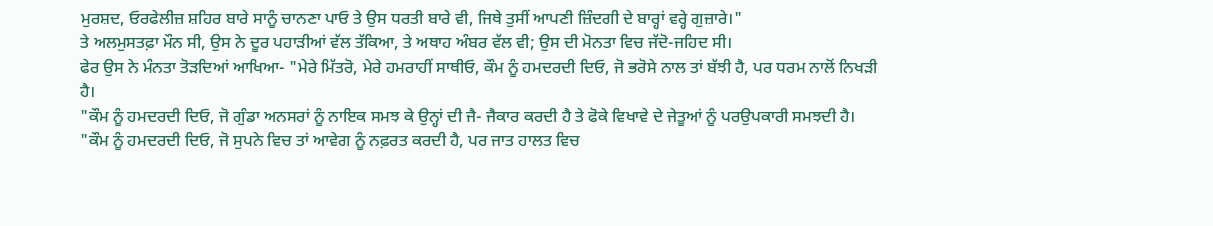ਮੁਰਸ਼ਦ, ਓਰਫੇਲੀਜ਼ ਸ਼ਹਿਰ ਬਾਰੇ ਸਾਨੂੰ ਚਾਨਣਾ ਪਾਓ ਤੇ ਉਸ ਧਰਤੀ ਬਾਰੇ ਵੀ, ਜਿਥੇ ਤੁਸੀਂ ਆਪਣੀ ਜ਼ਿੰਦਗੀ ਦੇ ਬਾਰ੍ਹਾਂ ਵਰ੍ਹੇ ਗੁਜ਼ਾਰੇ।"
ਤੇ ਅਲਮੁਸਤਫ਼ਾ ਮੌਨ ਸੀ, ਉਸ ਨੇ ਦੂਰ ਪਹਾੜੀਆਂ ਵੱਲ ਤੱਕਿਆ, ਤੇ ਅਥਾਹ ਅੰਬਰ ਵੱਲ ਵੀ; ਉਸ ਦੀ ਮੋਨਤਾ ਵਿਚ ਜੱਦੋ-ਜਹਿਦ ਸੀ।
ਫੇਰ ਉਸ ਨੇ ਮੰਨਤਾ ਤੋੜਦਿਆਂ ਆਖਿਆ- "ਮੇਰੇ ਮਿੱਤਰੋ, ਮੇਰੇ ਹਮਰਾਹੀਂ ਸਾਥੀਓ, ਕੌਮ ਨੂੰ ਹਮਦਰਦੀ ਦਿਓ, ਜੋ ਭਰੋਸੇ ਨਾਲ ਤਾਂ ਬੱਝੀ ਹੈ, ਪਰ ਧਰਮ ਨਾਲੋਂ ਨਿਖੜੀ ਹੈ।
"ਕੌਮ ਨੂੰ ਹਮਦਰਦੀ ਦਿਓ, ਜੋ ਗੁੰਡਾ ਅਨਸਰਾਂ ਨੂੰ ਨਾਇਕ ਸਮਝ ਕੇ ਉਨ੍ਹਾਂ ਦੀ ਜੈ- ਜੈਕਾਰ ਕਰਦੀ ਹੈ ਤੇ ਫੋਕੇ ਵਿਖਾਵੇ ਦੇ ਜੇਤੂਆਂ ਨੂੰ ਪਰਉਪਕਾਰੀ ਸਮਝਦੀ ਹੈ।
"ਕੌਮ ਨੂੰ ਹਮਦਰਦੀ ਦਿਓ, ਜੋ ਸੁਪਨੇ ਵਿਚ ਤਾਂ ਆਵੇਗ ਨੂੰ ਨਫ਼ਰਤ ਕਰਦੀ ਹੈ, ਪਰ ਜਾਤ ਹਾਲਤ ਵਿਚ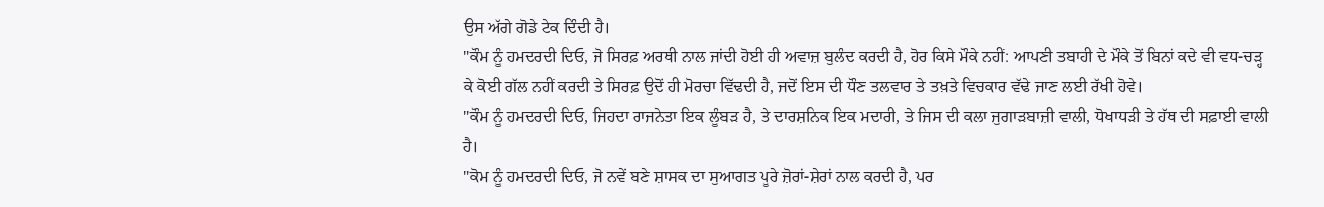ਉਸ ਅੱਗੇ ਗੋਡੇ ਟੇਕ ਦਿੰਦੀ ਹੈ।
"ਕੌਮ ਨੂੰ ਹਮਦਰਦੀ ਦਿਓ, ਜੋ ਸਿਰਫ਼ ਅਰਥੀ ਨਾਲ ਜਾਂਦੀ ਹੋਈ ਹੀ ਅਵਾਜ਼ ਬੁਲੰਦ ਕਰਦੀ ਹੈ, ਹੋਰ ਕਿਸੇ ਮੌਕੇ ਨਹੀਂ: ਆਪਣੀ ਤਬਾਹੀ ਦੇ ਮੌਕੇ ਤੋਂ ਬਿਨਾਂ ਕਦੇ ਵੀ ਵਧ-ਚੜ੍ਹ ਕੇ ਕੋਈ ਗੱਲ ਨਹੀਂ ਕਰਦੀ ਤੇ ਸਿਰਫ਼ ਉਦੋਂ ਹੀ ਮੋਰਚਾ ਵਿੱਢਦੀ ਹੈ, ਜਦੋਂ ਇਸ ਦੀ ਧੌਣ ਤਲਵਾਰ ਤੇ ਤਖ਼ਤੇ ਵਿਚਕਾਰ ਵੱਢੇ ਜਾਣ ਲਈ ਰੱਖੀ ਹੋਵੇ।
"ਕੌਮ ਨੂੰ ਹਮਦਰਦੀ ਦਿਓ, ਜਿਹਦਾ ਰਾਜਨੇਤਾ ਇਕ ਲੂੰਬੜ ਹੈ, ਤੇ ਦਾਰਸ਼ਨਿਕ ਇਕ ਮਦਾਰੀ, ਤੇ ਜਿਸ ਦੀ ਕਲਾ ਜੁਗਾੜਬਾਜ਼ੀ ਵਾਲੀ, ਧੋਖਾਧੜੀ ਤੇ ਹੱਥ ਦੀ ਸਫ਼ਾਈ ਵਾਲੀ ਹੈ।
"ਕੋਮ ਨੂੰ ਹਮਦਰਦੀ ਦਿਓ, ਜੋ ਨਵੇਂ ਬਣੇ ਸ਼ਾਸਕ ਦਾ ਸੁਆਗਤ ਪੂਰੇ ਜ਼ੋਰਾਂ-ਸ਼ੇਰਾਂ ਨਾਲ ਕਰਦੀ ਹੈ, ਪਰ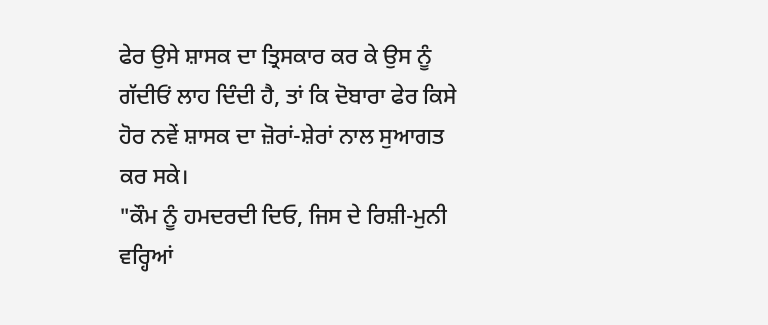ਫੇਰ ਉਸੇ ਸ਼ਾਸਕ ਦਾ ਤ੍ਰਿਸਕਾਰ ਕਰ ਕੇ ਉਸ ਨੂੰ ਗੱਦੀਓਂ ਲਾਹ ਦਿੰਦੀ ਹੈ, ਤਾਂ ਕਿ ਦੋਬਾਰਾ ਫੇਰ ਕਿਸੇ ਹੋਰ ਨਵੇਂ ਸ਼ਾਸਕ ਦਾ ਜ਼ੋਰਾਂ-ਸ਼ੇਰਾਂ ਨਾਲ ਸੁਆਗਤ ਕਰ ਸਕੇ।
"ਕੌਮ ਨੂੰ ਹਮਦਰਦੀ ਦਿਓ, ਜਿਸ ਦੇ ਰਿਸ਼ੀ-ਮੁਨੀ ਵਰ੍ਹਿਆਂ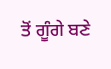ਤੋਂ ਗੂੰਗੇ ਬਣੇ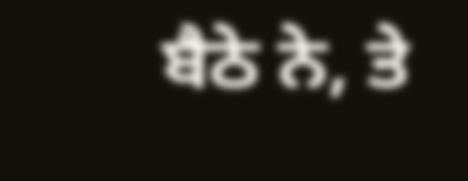ਬੈਠੇ ਨੇ, ਤੇ